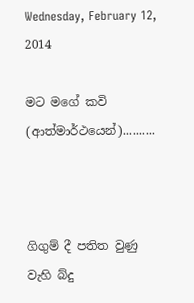Wednesday, February 12, 2014

මට මගේ කවි (ආත්මාර්ථයෙන්)..........



ගිගුම් දී පතිත වුණු
වැහි බ්දු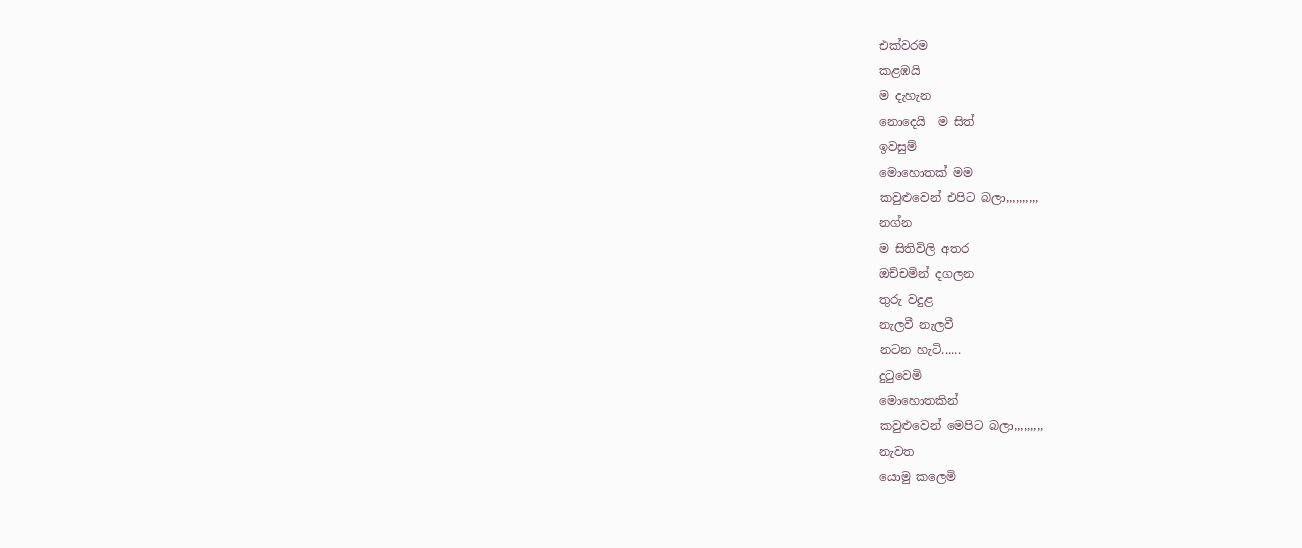එක්වරම
කළඹයි
ම දැහැන
නොදෙයි  ම සිත්
ඉවසුම්
මොහොතක් මම
කවුළුවෙන් එපිට බලා,,,,,,,,,,
නග්න
ම සිතිවිලි අතර
ඔච්චමින් දගලන
තුරු වදුළ
නැලවී නැලවී
නටන හැටි......
දුටුවෙමි
මොහොතකින්
කවුළුවෙන් මෙපිට බලා,,,,,,,,,
නැවත
යොමු කලෙමි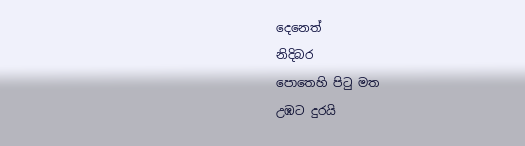දෙනෙත්
නිදිබර
පොතෙහි පිටු මත
උඹට දුරයි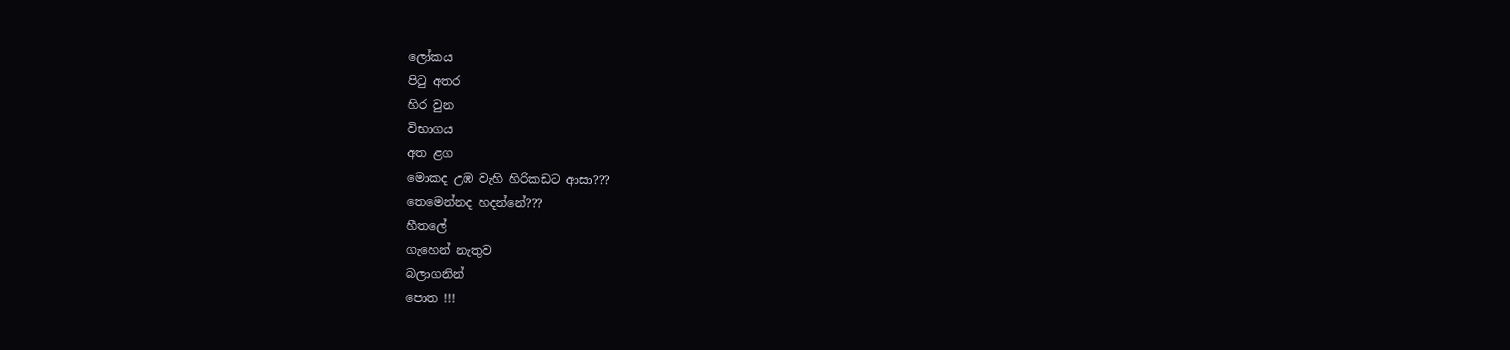ලෝකය
පිටු අතර
හිර වුන
විභාගය
අත ළග
මොකද උඹ වැහි හිරිකඩට ආසා???
තෙමෙන්නද හදන්නේ???
හීතලේ
ගැහෙන් නැතුව
බලාගනින්
පොත !!!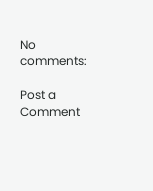No comments:

Post a Comment